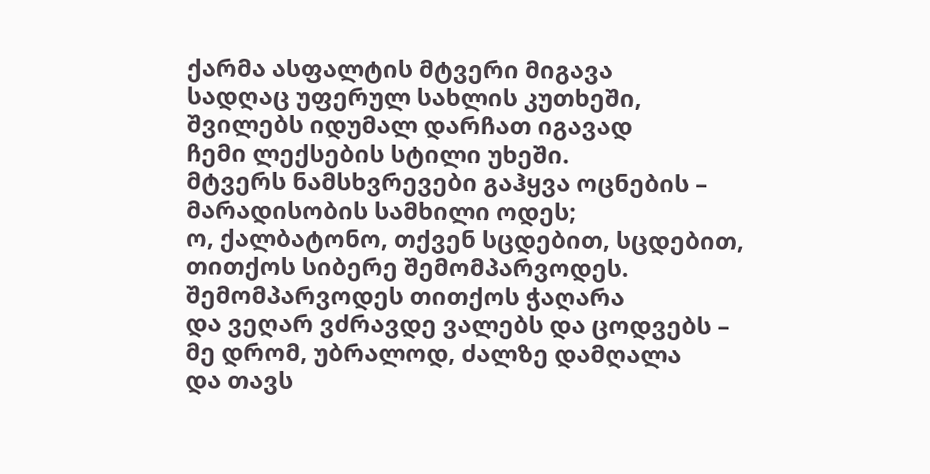ქარმა ასფალტის მტვერი მიგავა
სადღაც უფერულ სახლის კუთხეში,
შვილებს იდუმალ დარჩათ იგავად
ჩემი ლექსების სტილი უხეში.
მტვერს ნამსხვრევები გაჰყვა ოცნების –
მარადისობის სამხილი ოდეს;
ო, ქალბატონო, თქვენ სცდებით, სცდებით,
თითქოს სიბერე შემომპარვოდეს.
შემომპარვოდეს თითქოს ჭაღარა
და ვეღარ ვძრავდე ვალებს და ცოდვებს –
მე დრომ, უბრალოდ, ძალზე დამღალა
და თავს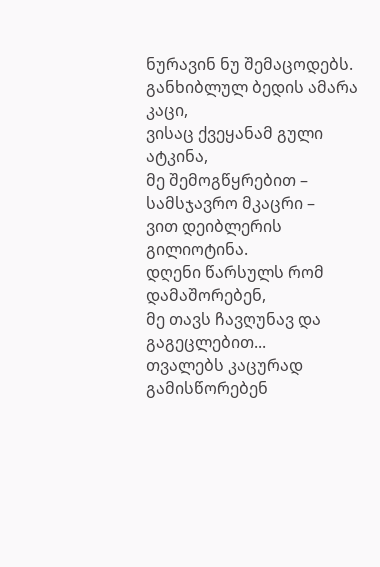ნურავინ ნუ შემაცოდებს.
განხიბლულ ბედის ამარა კაცი,
ვისაც ქვეყანამ გული ატკინა,
მე შემოგწყრებით – სამსჯავრო მკაცრი –
ვით დეიბლერის გილიოტინა.
დღენი წარსულს რომ დამაშორებენ,
მე თავს ჩავღუნავ და გაგეცლებით...
თვალებს კაცურად გამისწორებენ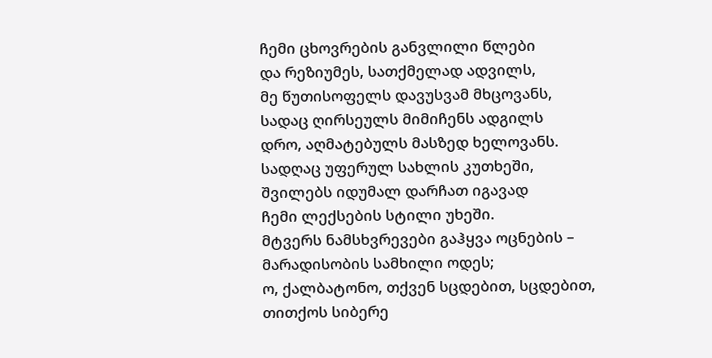ჩემი ცხოვრების განვლილი წლები
და რეზიუმეს, სათქმელად ადვილს,
მე წუთისოფელს დავუსვამ მხცოვანს,
სადაც ღირსეულს მიმიჩენს ადგილს
დრო, აღმატებულს მასზედ ხელოვანს.
სადღაც უფერულ სახლის კუთხეში,
შვილებს იდუმალ დარჩათ იგავად
ჩემი ლექსების სტილი უხეში.
მტვერს ნამსხვრევები გაჰყვა ოცნების –
მარადისობის სამხილი ოდეს;
ო, ქალბატონო, თქვენ სცდებით, სცდებით,
თითქოს სიბერე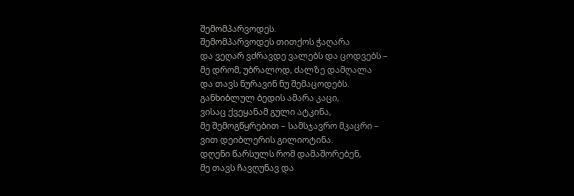შემომპარვოდეს.
შემომპარვოდეს თითქოს ჭაღარა
და ვეღარ ვძრავდე ვალებს და ცოდვებს –
მე დრომ, უბრალოდ, ძალზე დამღალა
და თავს ნურავინ ნუ შემაცოდებს.
განხიბლულ ბედის ამარა კაცი,
ვისაც ქვეყანამ გული ატკინა,
მე შემოგწყრებით – სამსჯავრო მკაცრი –
ვით დეიბლერის გილიოტინა.
დღენი წარსულს რომ დამაშორებენ,
მე თავს ჩავღუნავ და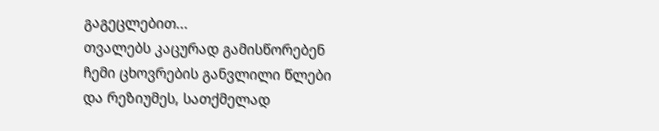გაგეცლებით...
თვალებს კაცურად გამისწორებენ
ჩემი ცხოვრების განვლილი წლები
და რეზიუმეს, სათქმელად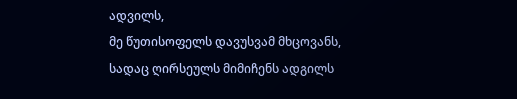ადვილს,
მე წუთისოფელს დავუსვამ მხცოვანს,
სადაც ღირსეულს მიმიჩენს ადგილს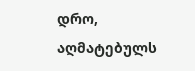დრო, აღმატებულს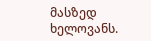მასზედ ხელოვანს.